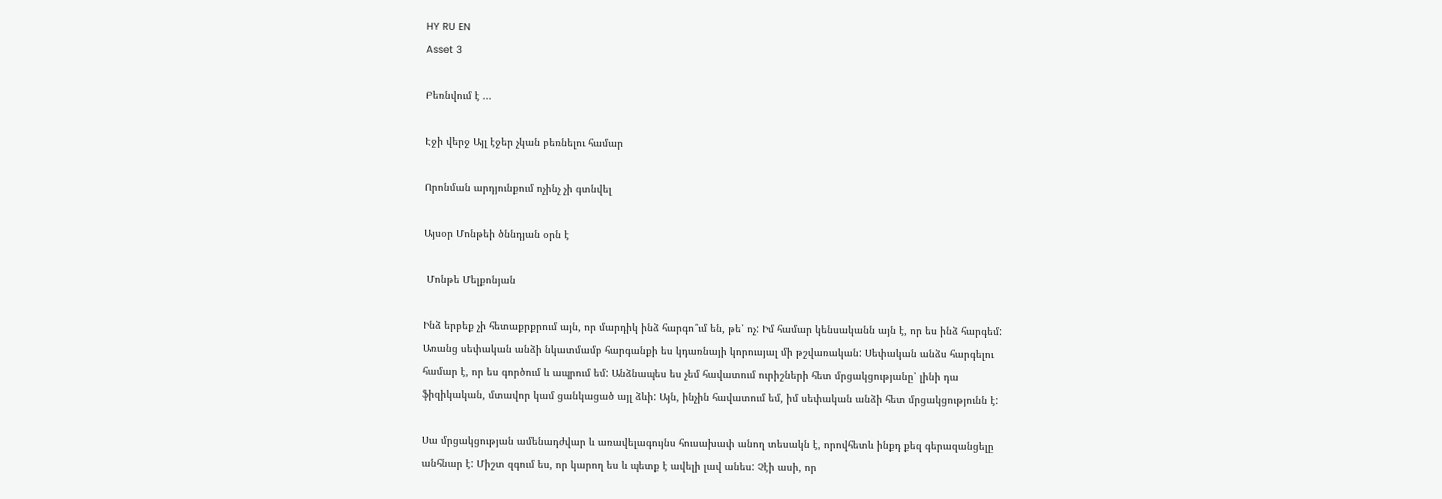HY RU EN
Asset 3

Բեռնվում է ...

Էջի վերջ Այլ էջեր չկան բեռնելու համար

Որոնման արդյունքում ոչինչ չի գտնվել

Այսօր Մոնթեի ծննդյան օրն է

 Մոնթե Մելքոնյան

Ինձ երբեք չի հետաքրքրում այն, որ մարդիկ ինձ հարգո՞ւմ են, թե՝ ոչ: Իմ համար կենսականն այն է, որ ես ինձ հարգեմ: Առանց սեփական անձի նկատմամբ հարգանքի ես կդառնայի կորուսյալ մի թշվառական: Սեփական անձս հարգելու համար է, որ ես գործում և ապրում եմ: Անձնապես ես չեմ հավատում ուրիշների հետ մրցակցությանը՝ լինի դա ֆիզիկական, մտավոր կամ ցանկացած այլ ձևի: Այն, ինչին հավատում եմ, իմ սեփական անձի հետ մրցակցությունն է:

Սա մրցակցության ամենադժվար և առավելագույնս հուսախափ անող տեսակն է, որովհետև ինքդ քեզ գերազանցելը անհնար է: Միշտ զգում ես, որ կարող ես և պետք է ավելի լավ անես: Չէի ասի, որ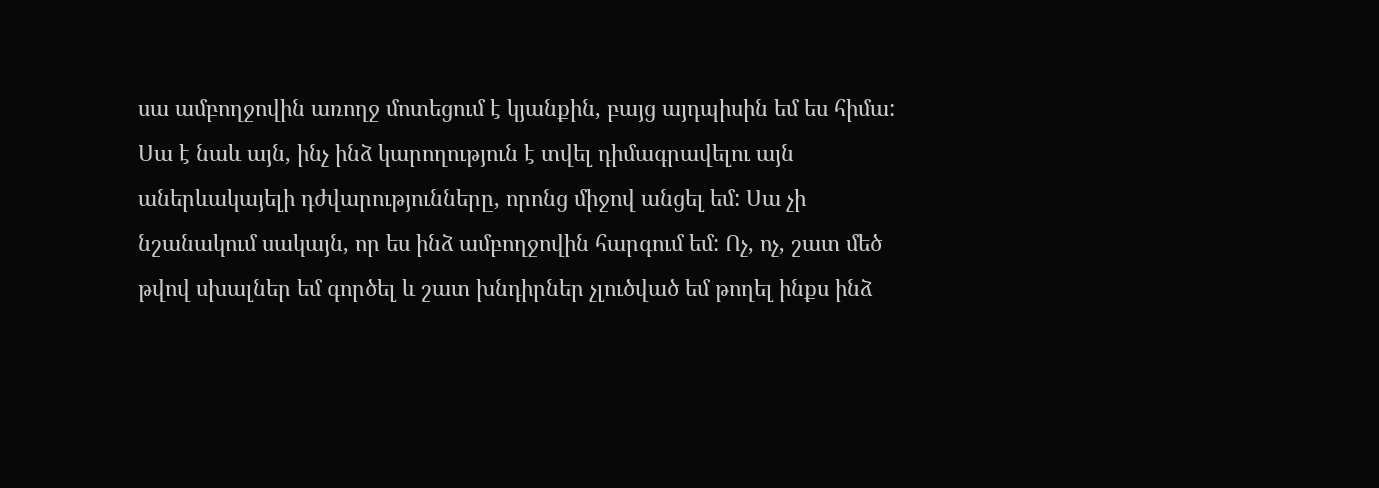սա ամբողջովին առողջ մոտեցում է կյանքին, բայց այդպիսին եմ ես հիմա: Սա է նաև այն, ինչ ինձ կարողություն է տվել դիմագրավելու այն աներևակայելի դժվարությունները, որոնց միջով անցել եմ: Սա չի նշանակում սակայն, որ ես ինձ ամբողջովին հարգում եմ: Ոչ, ոչ, շատ մեծ թվով սխալներ եմ գործել և շատ խնդիրներ չլուծված եմ թողել ինքս ինձ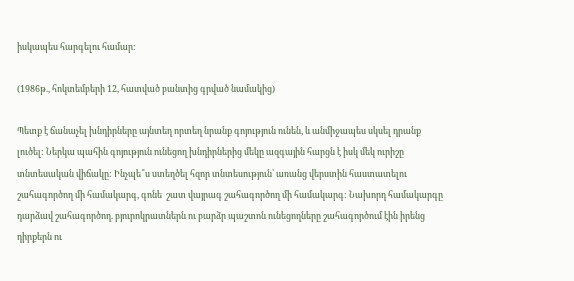իսկապես հարգելու համար:

(1986թ., հոկտեմբերի 12, հատված բանտից գրված նամակից)

Պետք է ճանաչել խնդիրները այնտեղ որտեղ նրանք գոյություն ունեն, և անմիջապես սկսել դրանք լուծել: Ներկա պահին գոյություն ունեցող խնդիրներից մեկը ազգային հարցն է իսկ մեկ ուրիշը տնտեսական վիճակը: Ինչպե՞ս ստեղծել հզոր տնտեսություն՝ առանց վերստին հաստատելու շահագործող մի համակարգ, գոնե  շատ վայրագ շահագործող մի համակարգ: Նախորդ համակարգը դարձավ շահագործող. բյուրոկրատներն ու բարձր պաշտոն ունեցողները շահագործում էին իրենց դիրքերն ու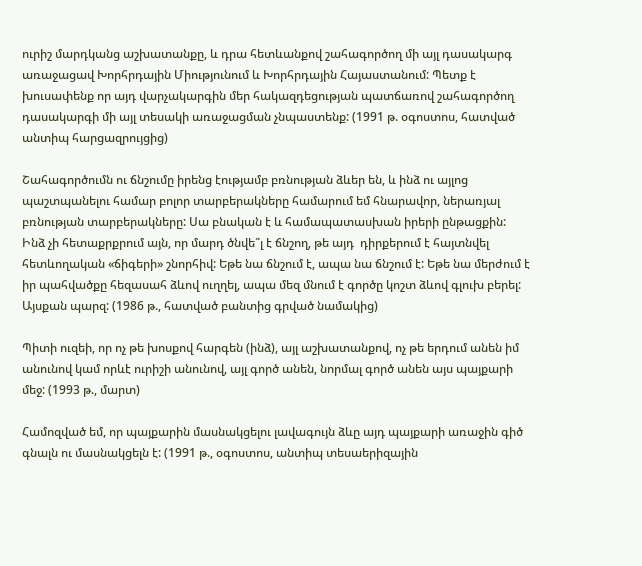ուրիշ մարդկանց աշխատանքը, և դրա հետևանքով շահագործող մի այլ դասակարգ առաջացավ Խորհրդային Միությունում և Խորհրդային Հայաստանում: Պետք է խուսափենք որ այդ վարչակարգին մեր հակազդեցության պատճառով շահագործող դասակարգի մի այլ տեսակի առաջացման չնպաստենք: (1991 թ. օգոստոս, հատված անտիպ հարցազրույցից)

Շահագործումն ու ճնշումը իրենց էությամբ բռնության ձևեր են, և ինձ ու այլոց պաշտպանելու համար բոլոր տարբերակները համարում եմ հնարավոր, ներառյալ բռնության տարբերակները: Սա բնական է և համապատասխան իրերի ընթացքին: Ինձ չի հետաքրքրում այն, որ մարդ ծնվե՞լ է ճնշող, թե այդ  դիրքերում է հայտնվել հետևողական «ճիգերի» շնորհիվ: Եթե նա ճնշում է, ապա նա ճնշում է: Եթե նա մերժում է իր պահվածքը հեզասահ ձևով ուղղել, ապա մեզ մնում է գործը կոշտ ձևով գլուխ բերել: Այսքան պարզ: (1986 թ., հատված բանտից գրված նամակից)

Պիտի ուզեի, որ ոչ թե խոսքով հարգեն (ինձ), այլ աշխատանքով, ոչ թե երդում անեն իմ անունով կամ որևէ ուրիշի անունով, այլ գործ անեն, նորմալ գործ անեն այս պայքարի մեջ: (1993 թ., մարտ)

Համոզված եմ, որ պայքարին մասնակցելու լավագույն ձևը այդ պայքարի առաջին գիծ գնալն ու մասնակցելն է: (1991 թ., օգոստոս, անտիպ տեսաերիզային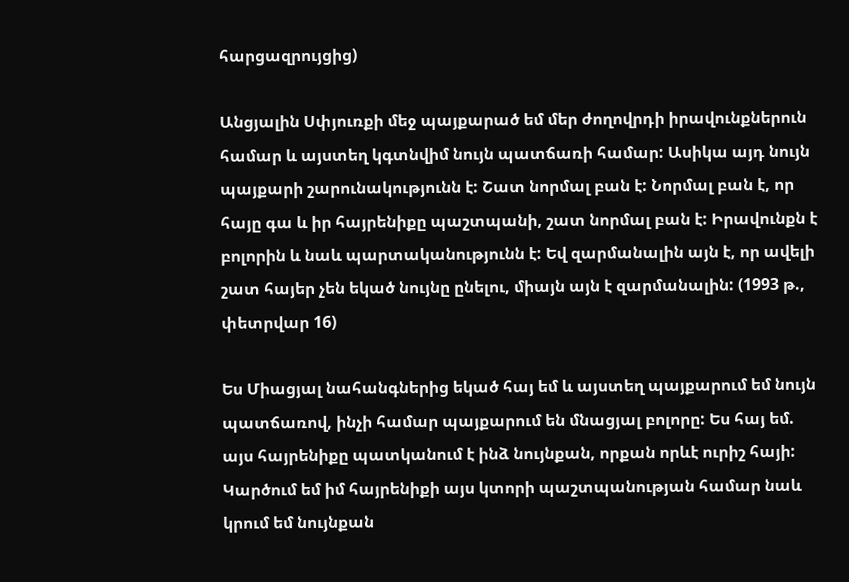հարցազրույցից)

Անցյալին Սփյուռքի մեջ պայքարած եմ մեր ժողովրդի իրավունքներուն համար և այստեղ կգտնվիմ նույն պատճառի համար: Ասիկա այդ նույն պայքարի շարունակությունն է: Շատ նորմալ բան է: Նորմալ բան է, որ հայը գա և իր հայրենիքը պաշտպանի, շատ նորմալ բան է: Իրավունքն է բոլորին և նաև պարտականությունն է: Եվ զարմանալին այն է, որ ավելի շատ հայեր չեն եկած նույնը ընելու, միայն այն է զարմանալին: (1993 թ., փետրվար 16)

Ես Միացյալ նահանգներից եկած հայ եմ և այստեղ պայքարում եմ նույն պատճառով, ինչի համար պայքարում են մնացյալ բոլորը: Ես հայ եմ. այս հայրենիքը պատկանում է ինձ նույնքան, որքան որևէ ուրիշ հայի: Կարծում եմ իմ հայրենիքի այս կտորի պաշտպանության համար նաև կրում եմ նույնքան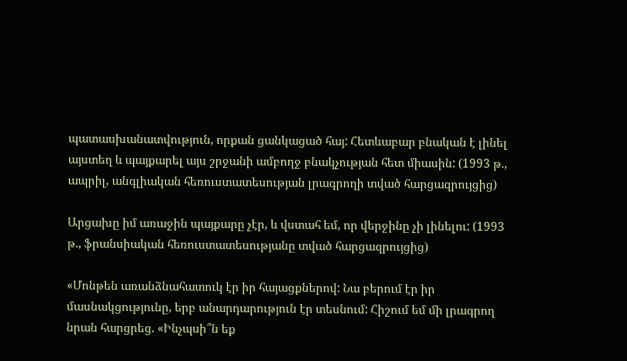պատասխանատվություն, որքան ցանկացած հայ: Հետևաբար բնական է լինել այստեղ և պայքարել այս շրջանի ամբողջ բնակչության հետ միասին: (1993 թ., ապրիլ, անգլիական հեռուստատեսության լրագրողի տված հարցազրույցից)

Արցախը իմ առաջին պայքարը չէր, և վստահ եմ, որ վերջինը չի լինելու: (1993 թ., ֆրանսիական հեռուստատեսությանը տված հարցազրույցից)

«Մոնթեն առանձնահատուկ էր իր հայացքներով: Նա բերում էր իր մասնակցությունը, երբ անարդարություն էր տեսնում: Հիշում եմ մի լրագրող նրան հարցրեց. «Ինչպսի՞ն եք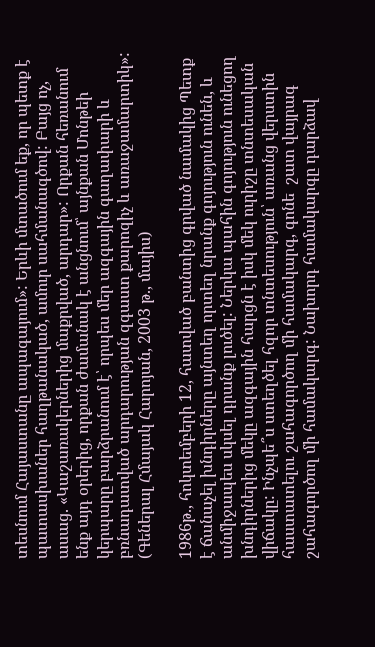տեսնում Հայաստանը ապագայում»: Երևի մտածում եք, որ պետք է պատասխաներ հաղթանակած, ամուր սահմանագծով: Բայց ոչ, ասաց. «Կաշառակերներից մաքրված, արդար»: Որքան հեռանում ենք այդ օրերից, որքան ժամանակ է անցնում՝ այնքան Մոնթեի կերպարը բարձրանում է՝ որպես մեր ազգային գաղափարի և բռնադատված արդարության զգաստ քարոզիչ և առաջամարտիկ»: (Գեներալ Հմայակ Հարոյան, 2003 թ., մայիս)

1986թ., հոկտեմբերի 12, հատված բանտից գրված նամակից Պետք է ճանաչել խնդիրները այնտեղ որտեղ նրանք գոյություն ունեն, և անմիջապես սկսել դրանք լուծել: Ներկա պահին գոյություն ունեցող խնդիրներից մեկը ազգային հարցն է իսկ մեկ ուրիշը տնտեսական վիճակը: Ինչպե՞ս ստեղծել հզոր տնտեսություն՝ առանց վերստին հաստատելու շահագործող մի համակարգ, գոնե  շատ վայրագ շահագործող մի համակարգ: Նախորդ համակարգը դարձավ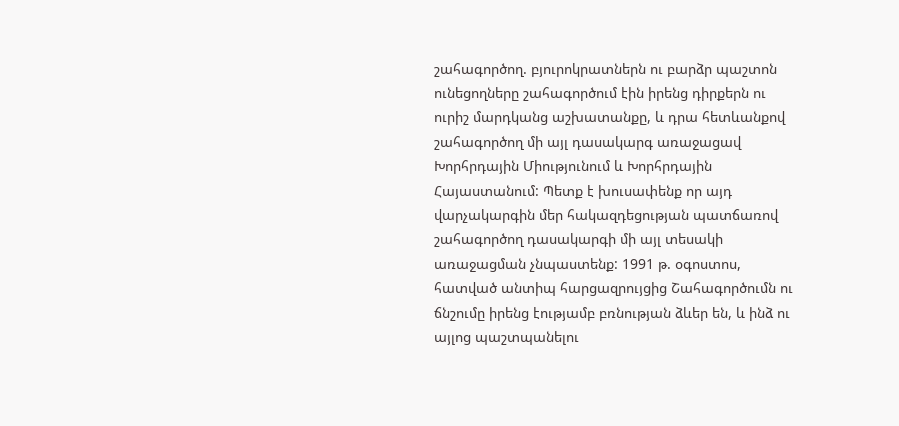շահագործող. բյուրոկրատներն ու բարձր պաշտոն ունեցողները շահագործում էին իրենց դիրքերն ու ուրիշ մարդկանց աշխատանքը, և դրա հետևանքով շահագործող մի այլ դասակարգ առաջացավ Խորհրդային Միությունում և Խորհրդային Հայաստանում: Պետք է խուսափենք որ այդ վարչակարգին մեր հակազդեցության պատճառով շահագործող դասակարգի մի այլ տեսակի առաջացման չնպաստենք: 1991 թ. օգոստոս, հատված անտիպ հարցազրույցից Շահագործումն ու ճնշումը իրենց էությամբ բռնության ձևեր են, և ինձ ու այլոց պաշտպանելու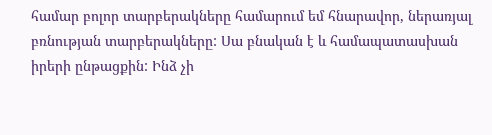համար բոլոր տարբերակները համարում եմ հնարավոր, ներառյալ բռնության տարբերակները: Սա բնական է և համապատասխան իրերի ընթացքին: Ինձ չի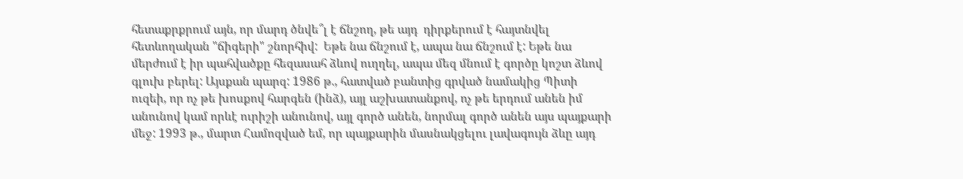հետաքրքրում այն, որ մարդ ծնվե՞լ է ճնշող, թե այդ  դիրքերում է հայտնվել հետևողական "ճիգերի" շնորհիվ:  Եթե նա ճնշում է, ապա նա ճնշում է: Եթե նա մերժում է իր պահվածքը հեզասահ ձևով ուղղել, ապա մեզ մնում է գործը կոշտ ձևով գլուխ բերել: Այսքան պարզ: 1986 թ., հատված բանտից գրված նամակից Պիտի ուզեի, որ ոչ թե խոսքով հարգեն (ինձ), այլ աշխատանքով, ոչ թե երդում անեն իմ անունով կամ որևէ ուրիշի անունով, այլ գործ անեն, նորմալ գործ անեն այս պայքարի մեջ: 1993 թ., մարտ Համոզված եմ, որ պայքարին մասնակցելու լավագույն ձևը այդ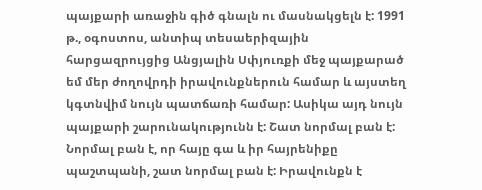պայքարի առաջին գիծ գնալն ու մասնակցելն է: 1991 թ., օգոստոս, անտիպ տեսաերիզային հարցազրույցից Անցյալին Սփյուռքի մեջ պայքարած եմ մեր ժողովրդի իրավունքներուն համար և այստեղ կգտնվիմ նույն պատճառի համար: Ասիկա այդ նույն պայքարի շարունակությունն է: Շատ նորմալ բան է: Նորմալ բան է, որ հայը գա և իր հայրենիքը պաշտպանի, շատ նորմալ բան է: Իրավունքն է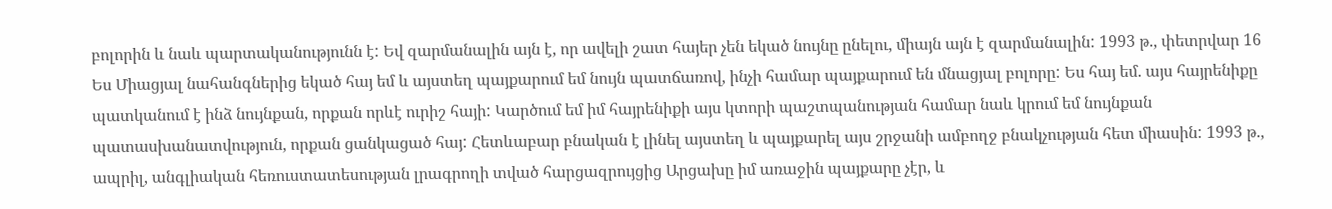բոլորին և նաև պարտականությունն է: Եվ զարմանալին այն է, որ ավելի շատ հայեր չեն եկած նույնը ընելու, միայն այն է զարմանալին: 1993 թ., փետրվար 16 Ես Միացյալ նահանգներից եկած հայ եմ և այստեղ պայքարում եմ նույն պատճառով, ինչի համար պայքարում են մնացյալ բոլորը: Ես հայ եմ. այս հայրենիքը պատկանում է ինձ նույնքան, որքան որևէ ուրիշ հայի: Կարծում եմ իմ հայրենիքի այս կտորի պաշտպանության համար նաև կրում եմ նույնքան պատասխանատվություն, որքան ցանկացած հայ: Հետևաբար բնական է լինել այստեղ և պայքարել այս շրջանի ամբողջ բնակչության հետ միասին: 1993 թ., ապրիլ, անգլիական հեռուստատեսության լրագրողի տված հարցազրույցից Արցախը իմ առաջին պայքարը չէր, և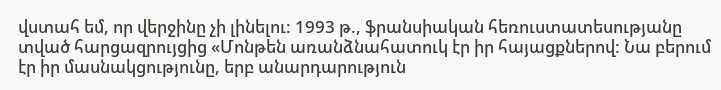վստահ եմ, որ վերջինը չի լինելու: 1993 թ., ֆրանսիական հեռուստատեսությանը տված հարցազրույցից «Մոնթեն առանձնահատուկ էր իր հայացքներով: Նա բերում էր իր մասնակցությունը, երբ անարդարություն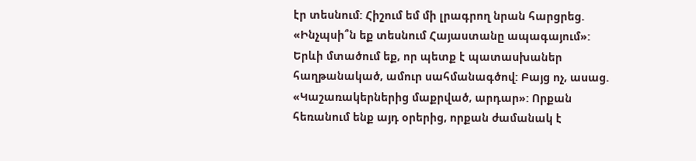էր տեսնում: Հիշում եմ մի լրագրող նրան հարցրեց. «Ինչպսի՞ն եք տեսնում Հայաստանը ապագայում»: Երևի մտածում եք, որ պետք է պատասխաներ հաղթանակած, ամուր սահմանագծով: Բայց ոչ, ասաց. «Կաշառակերներից մաքրված, արդար»: Որքան հեռանում ենք այդ օրերից, որքան ժամանակ է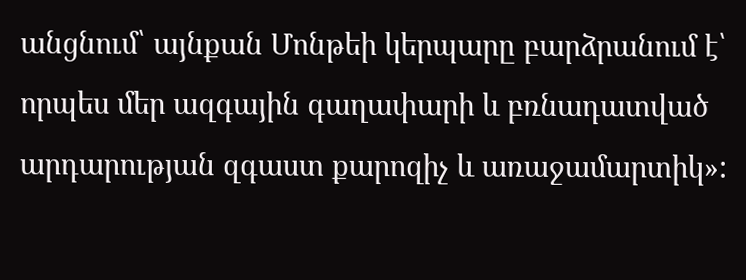անցնում՝ այնքան Մոնթեի կերպարը բարձրանում է՝ որպես մեր ազգային գաղափարի և բռնադատված արդարության զգաստ քարոզիչ և առաջամարտիկ»: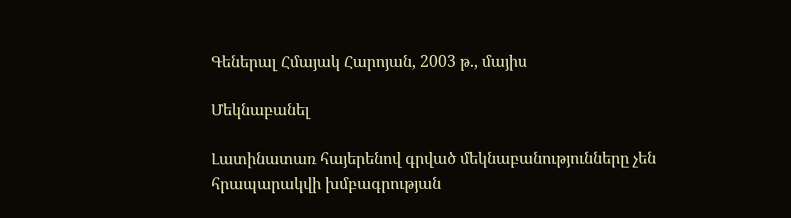Գեներալ Հմայակ Հարոյան, 2003 թ., մայիս

Մեկնաբանել

Լատինատառ հայերենով գրված մեկնաբանությունները չեն հրապարակվի խմբագրության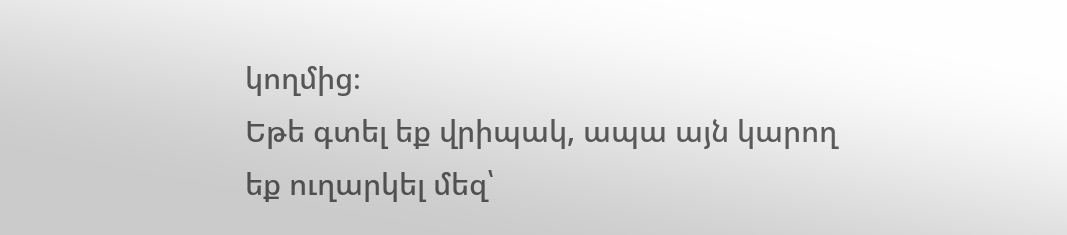կողմից։
Եթե գտել եք վրիպակ, ապա այն կարող եք ուղարկել մեզ՝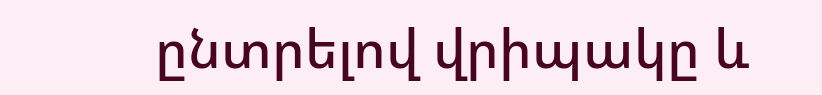ընտրելով վրիպակը և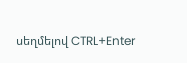սեղմելով CTRL+Enter